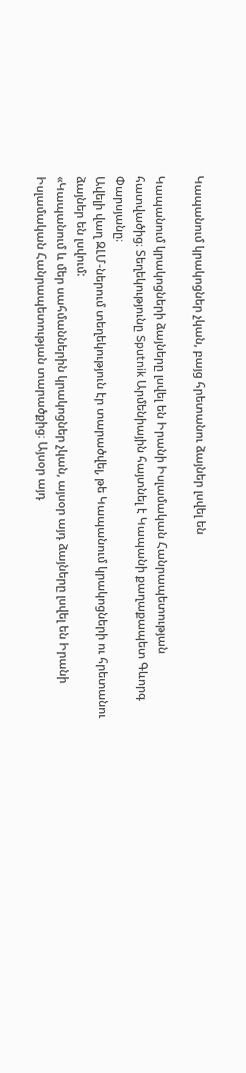Կապանում կրակոցներ չկան, բայց հրետանու ձայներ լսվել են

Կապանում կրակոցների ձայները լսվել են Իրանի Իսլամական Հանրապետության հատվածից։ Տեղեկությունը Sputnik Արմենիային հայտնել է Կապանի քաղաքապետ Գևորգ Փարսյանը։
Ավելի վաղ ԶԼՄ-ներում տեղեկություն էր տարածվել, թե Կապանում կրակոցների ու հրետանու ձայներ են լսվում:
«Կապանում և մեր սահմաններին կրակոցներ չկան, այսօր այդ ձայները լսվել են Իրանի Իսլամական Հանրապետության տարածքից։ Այսօր այդ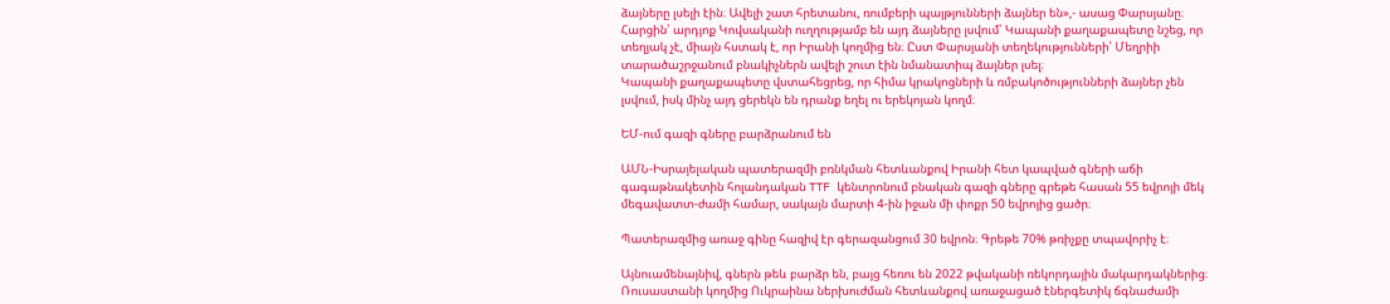ձայները լսելի էին։ Ավելի շատ հրետանու, ռումբերի պայթյունների ձայներ են»,- ասաց Փարսյանը։
Հարցին՝ արդյոք Կովսականի ուղղությամբ են այդ ձայները լսվում՝ Կապանի քաղաքապետը նշեց, որ տեղյակ չէ, միայն հստակ է, որ Իրանի կողմից են։ Ըստ Փարսյանի տեղեկությունների՝ Մեղրիի տարածաշրջանում բնակիչներն ավելի շուտ էին նմանատիպ ձայներ լսել։
Կապանի քաղաքապետը վստահեցրեց, որ հիմա կրակոցների և ռմբակոծությունների ձայներ չեն լսվում, իսկ մինչ այդ ցերեկն են դրանք եղել ու երեկոյան կողմ։

ԵՄ-ում գազի գները բարձրանում են

ԱՄՆ-Իսրայելական պատերազմի բռնկման հետևանքով Իրանի հետ կապված գների աճի գագաթնակետին հոլանդական TTF կենտրոնում բնական գազի գները գրեթե հասան 55 եվրոյի մեկ մեգավատտ-ժամի համար, սակայն մարտի 4-ին իջան մի փոքր 50 եվրոյից ցածր։

Պատերազմից առաջ գինը հազիվ էր գերազանցում 30 եվրոն։ Գրեթե 70% թռիչքը տպավորիչ է։

Այնուամենայնիվ, գներն թեև բարձր են, բայց հեռու են 2022 թվականի ռեկորդային մակարդակներից։ Ռուսաստանի կողմից Ուկրաինա ներխուժման հետևանքով առաջացած էներգետիկ ճգնաժամի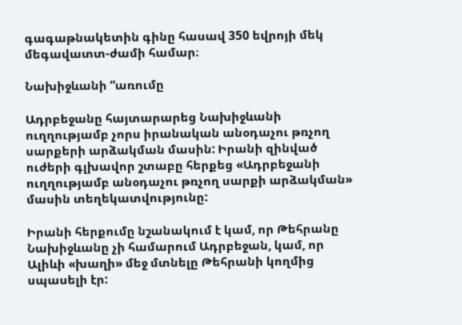գագաթնակետին գինը հասավ 350 եվրոյի մեկ մեգավատտ-ժամի համար։

Նախիջևանի “առումը

Ադրբեջանը հայտարարեց Նախիջևանի ուղղությամբ չորս իրանական անօդաչու թռչող սարքերի արձակման մասին: Իրանի զինված ուժերի գլխավոր շտաբը հերքեց «Ադրբեջանի ուղղությամբ անօդաչու թռչող սարքի արձակման» մասին տեղեկատվությունը:

Իրանի հերքումը նշանակում է կամ, որ Թեհրանը Նախիջևանը չի համարում Ադրբեջան, կամ, որ Ալիևի «խաղի» մեջ մտնելը Թեհրանի կողմից սպասելի էր: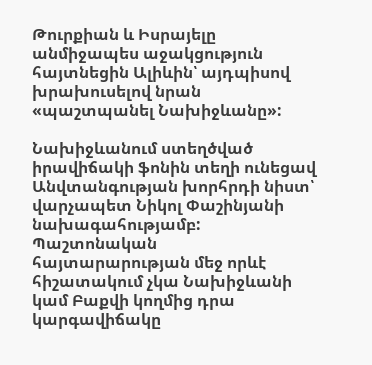Թուրքիան և Իսրայելը անմիջապես աջակցություն հայտնեցին Ալիևին՝ այդպիսով խրախուսելով նրան «պաշտպանել Նախիջևանը»:

Նախիջևանում ստեղծված իրավիճակի ֆոնին տեղի ունեցավ Անվտանգության խորհրդի նիստ՝ վարչապետ Նիկոլ Փաշինյանի նախագահությամբ: Պաշտոնական հայտարարության մեջ որևէ հիշատակում չկա Նախիջևանի կամ Բաքվի կողմից դրա կարգավիճակը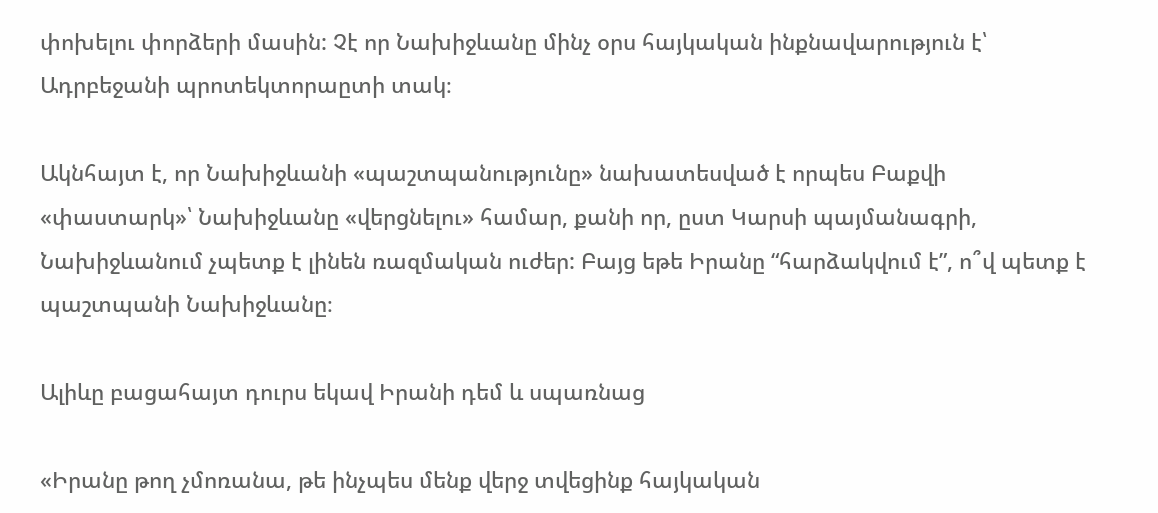փոխելու փորձերի մասին: Չէ որ Նախիջևանը մինչ օրս հայկական ինքնավարություն է՝ Ադրբեջանի պրոտեկտորաըտի տակ։

Ակնհայտ է, որ Նախիջևանի «պաշտպանությունը» նախատեսված է որպես Բաքվի «փաստարկ»՝ Նախիջևանը «վերցնելու» համար, քանի որ, ըստ Կարսի պայմանագրի, Նախիջևանում չպետք է լինեն ռազմական ուժեր: Բայց եթե Իրանը “հարձակվում է”, ո՞վ պետք է պաշտպանի Նախիջևանը։

Ալիևը բացահայտ դուրս եկավ Իրանի դեմ և սպառնաց

«Իրանը թող չմոռանա, թե ինչպես մենք վերջ տվեցինք հայկական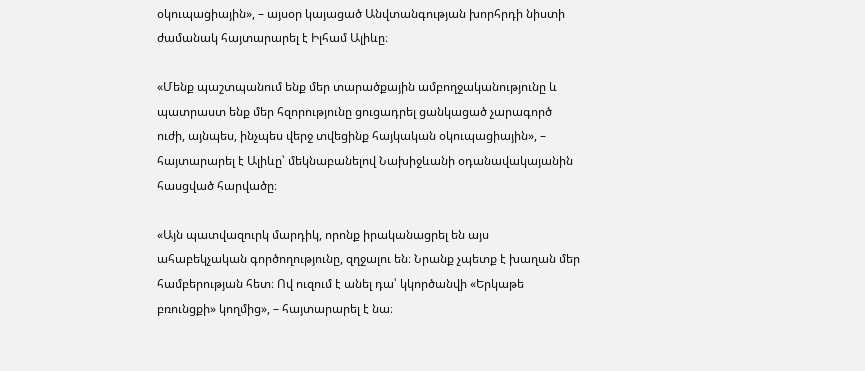օկուպացիային», – այսօր կայացած Անվտանգության խորհրդի նիստի ժամանակ հայտարարել է Իլհամ Ալիևը։

«Մենք պաշտպանում ենք մեր տարածքային ամբողջականությունը և պատրաստ ենք մեր հզորությունը ցուցադրել ցանկացած չարագործ ուժի, այնպես, ինչպես վերջ տվեցինք հայկական օկուպացիային», – հայտարարել է Ալիևը՝ մեկնաբանելով Նախիջևանի օդանավակայանին հասցված հարվածը։

«Այն պատվազուրկ մարդիկ, որոնք իրականացրել են այս ահաբեկչական գործողությունը, զղջալու են։ Նրանք չպետք է խաղան մեր համբերության հետ։ Ով ուզում է անել դա՝ կկործանվի «Երկաթե բռունցքի» կողմից», – հայտարարել է նա։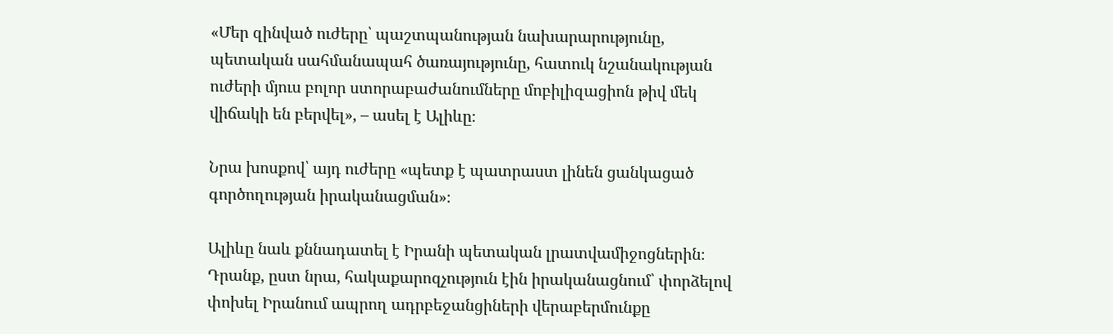«Մեր զինված ուժերը՝ պաշտպանության նախարարությունը, պետական սահմանապահ ծառայությունը, հատուկ նշանակության ուժերի մյուս բոլոր ստորաբաժանումները մոբիլիզացիոն թիվ մեկ վիճակի են բերվել», – ասել է Ալիևը։

Նրա խոսքով՝ այդ ուժերը «պետք է պատրաստ լինեն ցանկացած գործողության իրականացման»։

Ալիևը նաև քննադատել է Իրանի պետական լրատվամիջոցներին։ Դրանք, ըստ նրա, հակաքարոզչություն էին իրականացնում՝ փորձելով փոխել Իրանում ապրող ադրբեջանցիների վերաբերմունքը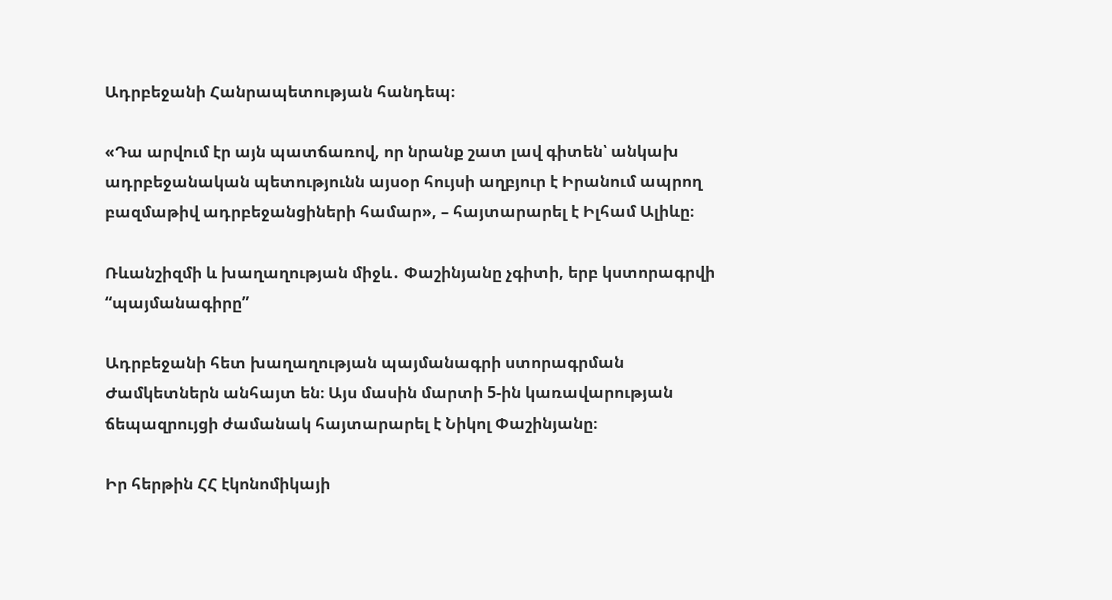Ադրբեջանի Հանրապետության հանդեպ։

«Դա արվում էր այն պատճառով, որ նրանք շատ լավ գիտեն՝ անկախ ադրբեջանական պետությունն այսօր հույսի աղբյուր է Իրանում ապրող բազմաթիվ ադրբեջանցիների համար», – հայտարարել է Իլհամ Ալիևը։

Ռևանշիզմի և խաղաղության միջև․ Փաշինյանը չգիտի, երբ կստորագրվի “պայմանագիրը”

Ադրբեջանի հետ խաղաղության պայմանագրի ստորագրման Ժամկետներն անհայտ են։ Այս մասին մարտի 5-ին կառավարության ճեպազրույցի ժամանակ հայտարարել է Նիկոլ Փաշինյանը։

Իր հերթին ՀՀ էկոնոմիկայի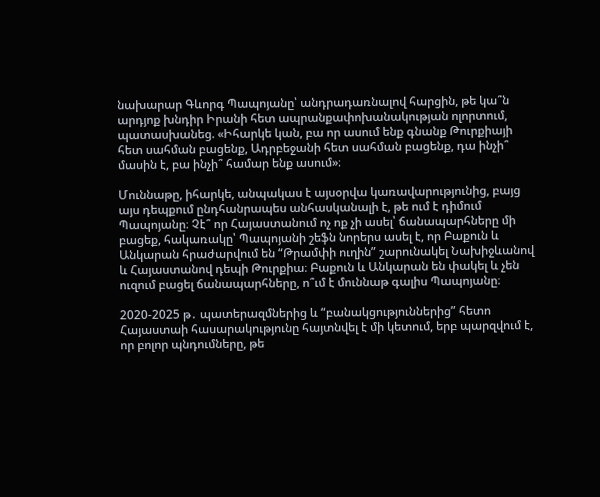նախարար Գևորգ Պապոյանը՝ անդրադառնալով հարցին, թե կա՞ն արդյոք խնդիր Իրանի հետ ապրանքափոխանակության ոլորտում, պատասխանեց. «Իհարկե կան, բա որ ասում ենք գնանք Թուրքիայի հետ սահման բացենք, Ադրբեջանի հետ սահման բացենք, դա ինչի՞ մասին է, բա ինչի՞ համար ենք ասում»։

Մուննաթը, իհարկե, անպակաս է այսօրվա կառավարությունից, բայց այս դեպքում ընդհանրապես անհասկանալի է, թե ում է դիմում Պապոյանը։ Չէ՞ որ Հայաստանում ոչ ոք չի ասել՝ ճանապարհները մի բացեք, հակառակը՝ Պապոյանի շեֆն նորերս ասել է, որ Բաքուն և Անկարան հրաժարվում են “Թրամփի ուղին” շարունակել Նախիջևանով և Հայաստանով դեպի Թուրքիա։ Բաքուն և Անկարան են փակել և չեն ուզում բացել ճանապարհները, ո՞ւմ է մուննաթ գալիս Պապոյանը։

2020-2025 թ․ պատերազմներից և “բանակցություններից” հետո Հայաստաի հասարակությունը հայտնվել է մի կետում, երբ պարզվում է, որ բոլոր պնդումները, թե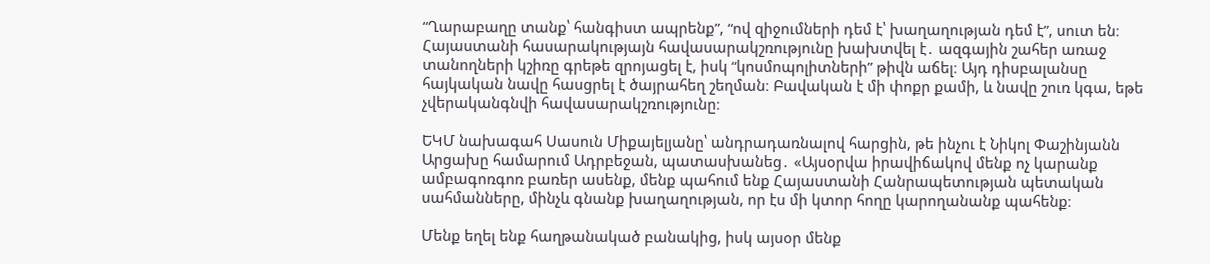“Ղարաբաղը տանք՝ հանգիստ ապրենք”, “ով զիջումների դեմ է՝ խաղաղության դեմ է”, սուտ են։ Հայաստանի հասարակությայն հավասարակշռությունը խախտվել է․ ազգային շահեր առաջ տանողների կշիռը գրեթե զրոյացել է, իսկ “կոսմոպոլիտների” թիվն աճել։ Այդ դիսբալանսը հայկական նավը հասցրել է ծայրահեղ շեղման։ Բավական է մի փոքր քամի, և նավը շուռ կգա, եթե չվերականգնվի հավասարակշռությունը։

ԵԿՄ նախագահ Սասուն Միքայելյանը՝ անդրադառնալով հարցին, թե ինչու է Նիկոլ Փաշինյանն Արցախը համարում Ադրբեջան, պատասխանեց․ «Այսօրվա իրավիճակով մենք ոչ կարանք ամբագոռգոռ բառեր ասենք, մենք պահում ենք Հայաստանի Հանրապետության պետական սահմանները, մինչև գնանք խաղաղության, որ էս մի կտոր հողը կարողանանք պահենք։

Մենք եղել ենք հաղթանակած բանակից, իսկ այսօր մենք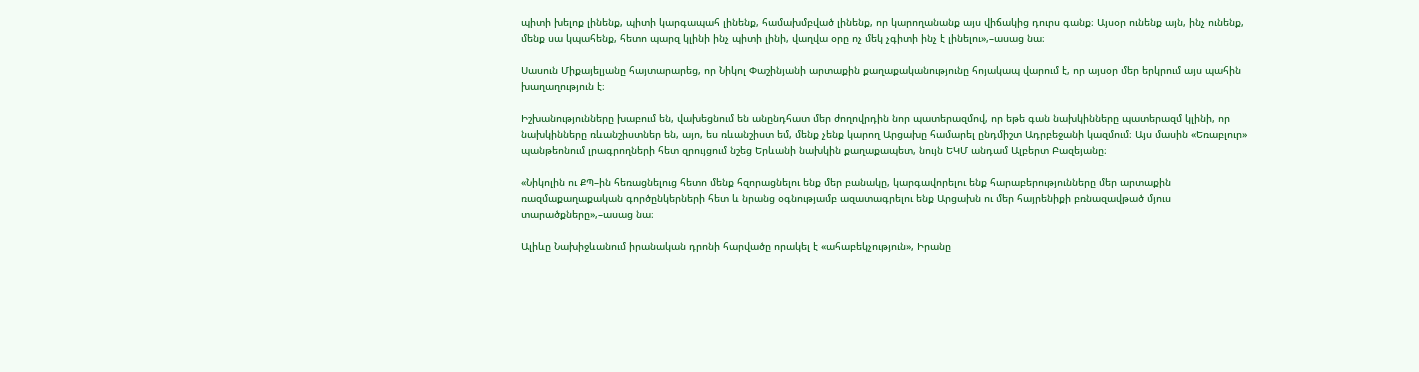պիտի խելոք լինենք, պիտի կարգապահ լինենք, համախմբված լինենք, որ կարողանանք այս վիճակից դուրս գանք։ Այսօր ունենք այն, ինչ ունենք, մենք սա կպահենք, հետո պարզ կլինի ինչ պիտի լինի, վաղվա օրը ոչ մեկ չգիտի ինչ է լինելու»,–ասաց նա։

Սասուն Միքայելյանը հայտարարեց, որ Նիկոլ Փաշինյանի արտաքին քաղաքականությունը հոյակապ վարում է, որ այսօր մեր երկրում այս պահին խաղաղություն է։

Իշխանությունները խաբում են, վախեցնում են անընդհատ մեր ժողովրդին նոր պատերազմով, որ եթե գան նախկինները պատերազմ կլինի, որ նախկինները ռևանշիստներ են, այո, ես ռևանշիստ եմ, մենք չենք կարող Արցախը համարել ընդմիշտ Ադրբեջանի կազմում։ Այս մասին «Եռաբլուր» պանթեոնում լրագրողների հետ զրույցում նշեց Երևանի նախկին քաղաքապետ, նույն ԵԿՄ անդամ Ալբերտ Բազեյանը։

«Նիկոլին ու ՔՊ–ին հեռացնելուց հետո մենք հզորացնելու ենք մեր բանակը, կարգավորելու ենք հարաբերությունները մեր արտաքին ռազմաքաղաքական գործընկերների հետ և նրանց օգնությամբ ազատագրելու ենք Արցախն ու մեր հայրենիքի բռնազավթած մյուս տարածքները»,–ասաց նա։

Ալիևը Նախիջևանում իրանական դրոնի հարվածը որակել է «ահաբեկչություն», Իրանը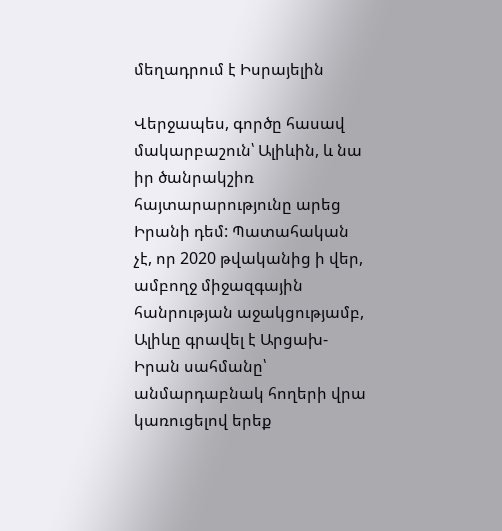մեղադրում է Իսրայելին

Վերջապես, գործը հասավ մակարբաշուն՝ Ալիևին, և նա իր ծանրակշիռ հայտարարությունը արեց Իրանի դեմ: Պատահական չէ, որ 2020 թվականից ի վեր, ամբողջ միջազգային հանրության աջակցությամբ, Ալիևը գրավել է Արցախ-Իրան սահմանը՝ անմարդաբնակ հողերի վրա կառուցելով երեք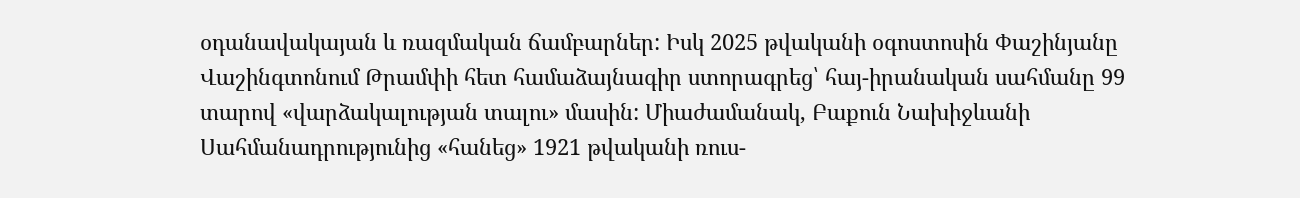օդանավակայան և ռազմական ճամբարներ: Իսկ 2025 թվականի օգոստոսին Փաշինյանը Վաշինգտոնում Թրամփի հետ համաձայնագիր ստորագրեց՝ հայ-իրանական սահմանը 99 տարով «վարձակալության տալու» մասին: Միաժամանակ, Բաքուն Նախիջևանի Սահմանադրությունից «հանեց» 1921 թվականի ռուս-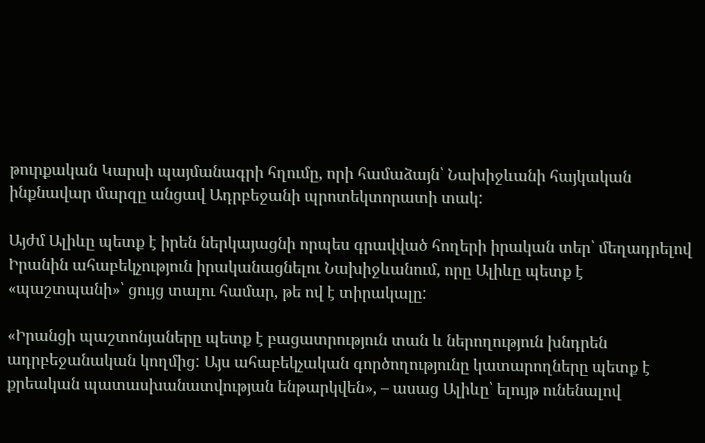թուրքական Կարսի պայմանագրի հղումը, որի համաձայն՝ Նախիջևանի հայկական ինքնավար մարզը անցավ Ադրբեջանի պրոտեկտորատի տակ:

Այժմ Ալիևը պետք է իրեն ներկայացնի որպես գրավված հողերի իրական տեր՝ մեղադրելով Իրանին ահաբեկչություն իրականացնելու Նախիջևանում, որը Ալիևը պետք է «պաշտպանի»՝ ցույց տալու համար, թե ով է տիրակալը:

«Իրանցի պաշտոնյաները պետք է բացատրություն տան և ներողություն խնդրեն ադրբեջանական կողմից: Այս ահաբեկչական գործողությունը կատարողները պետք է քրեական պատասխանատվության ենթարկվեն», – ասաց Ալիևը՝ ելույթ ունենալով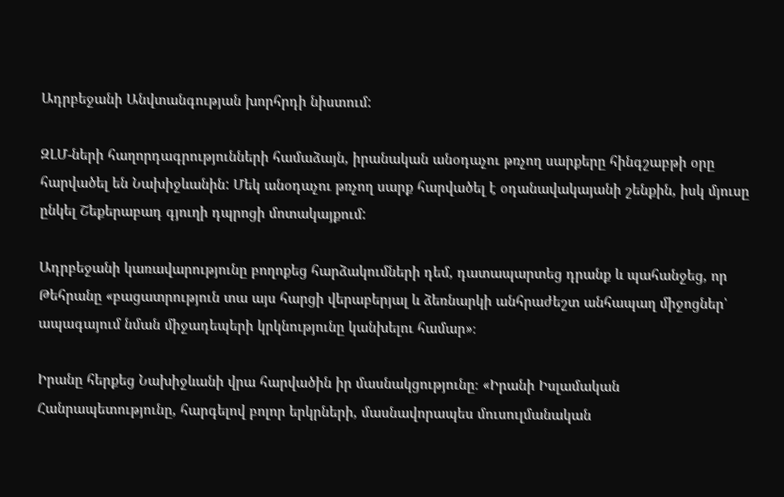Ադրբեջանի Անվտանգության խորհրդի նիստում:

ԶԼՄ-ների հաղորդագրությունների համաձայն, իրանական անօդաչու թռչող սարքերը հինգշաբթի օրը հարվածել են Նախիջևանին: Մեկ անօդաչու թռչող սարք հարվածել է օդանավակայանի շենքին, իսկ մյուսը ընկել Շեքերաբադ գյուղի դպրոցի մոտակայքում:

Ադրբեջանի կառավարությունը բողոքեց հարձակումների դեմ, դատապարտեց դրանք և պահանջեց, որ Թեհրանը «բացատրություն տա այս հարցի վերաբերյալ և ձեռնարկի անհրաժեշտ անհապաղ միջոցներ՝ ապագայում նման միջադեպերի կրկնությունը կանխելու համար»։

Իրանը հերքեց Նախիջևանի վրա հարվածին իր մասնակցությունը։ «Իրանի Իսլամական Հանրապետությունը, հարգելով բոլոր երկրների, մասնավորապես մուսուլմանական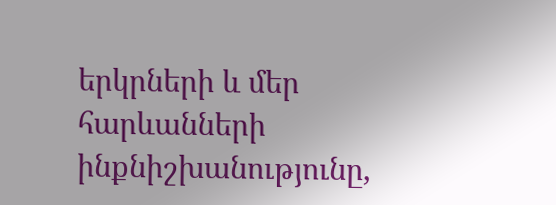երկրների և մեր հարևանների ինքնիշխանությունը,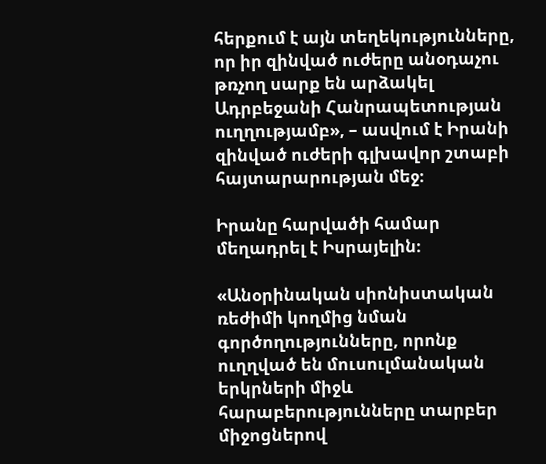հերքում է այն տեղեկությունները, որ իր զինված ուժերը անօդաչու թռչող սարք են արձակել Ադրբեջանի Հանրապետության ուղղությամբ», – ասվում է Իրանի զինված ուժերի գլխավոր շտաբի հայտարարության մեջ։

Իրանը հարվածի համար մեղադրել է Իսրայելին։

«Անօրինական սիոնիստական ռեժիմի կողմից նման գործողությունները, որոնք ուղղված են մուսուլմանական երկրների միջև հարաբերությունները տարբեր միջոցներով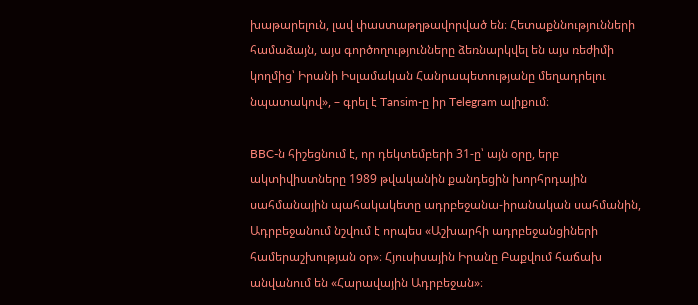խաթարելուն, լավ փաստաթղթավորված են։ Հետաքննությունների համաձայն, այս գործողությունները ձեռնարկվել են այս ռեժիմի կողմից՝ Իրանի Իսլամական Հանրապետությանը մեղադրելու նպատակով», – գրել է Tansim-ը իր Telegram ալիքում։

BBC-ն հիշեցնում է, որ դեկտեմբերի 31-ը՝ այն օրը, երբ ակտիվիստները 1989 թվականին քանդեցին խորհրդային սահմանային պահակակետը ադրբեջանա-իրանական սահմանին, Ադրբեջանում նշվում է որպես «Աշխարհի ադրբեջանցիների համերաշխության օր»։ Հյուսիսային Իրանը Բաքվում հաճախ անվանում են «Հարավային Ադրբեջան»։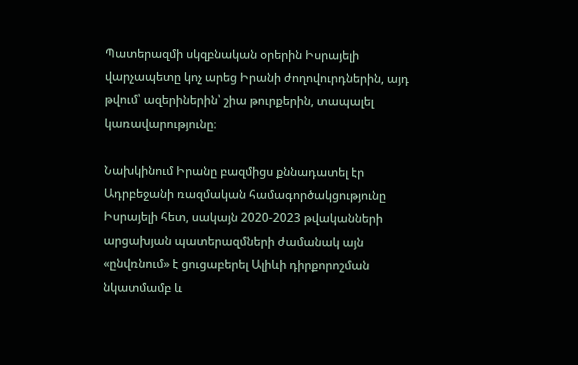Պատերազմի սկզբնական օրերին Իսրայելի վարչապետը կոչ արեց Իրանի ժողովուրդներին, այդ թվում՝ ազերիներին՝ շիա թուրքերին, տապալել կառավարությունը։

Նախկինում Իրանը բազմիցս քննադատել էր Ադրբեջանի ռազմական համագործակցությունը Իսրայելի հետ, սակայն 2020-2023 թվականների արցախյան պատերազմների ժամանակ այն «ընվռնում» է ցուցաբերել Ալիևի դիրքորոշման նկատմամբ և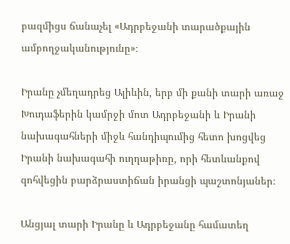բազմիցս ճանաչել «Ադրբեջանի տարածքային ամբողջականությունը»։

Իրանը չմեղադրեց Ալիևին, երբ մի քանի տարի առաջ Խուդաֆերին կամրջի մոտ Ադրբեջանի և Իրանի նախագահների միջև հանդիպումից հետո խոցվեց Իրանի նախագահի ուղղաթիռը, որի հետևանքով զոհվեցին բարձրաստիճան իրանցի պաշտոնյաներ։

Անցյալ տարի Իրանը և Ադրբեջանը համատեղ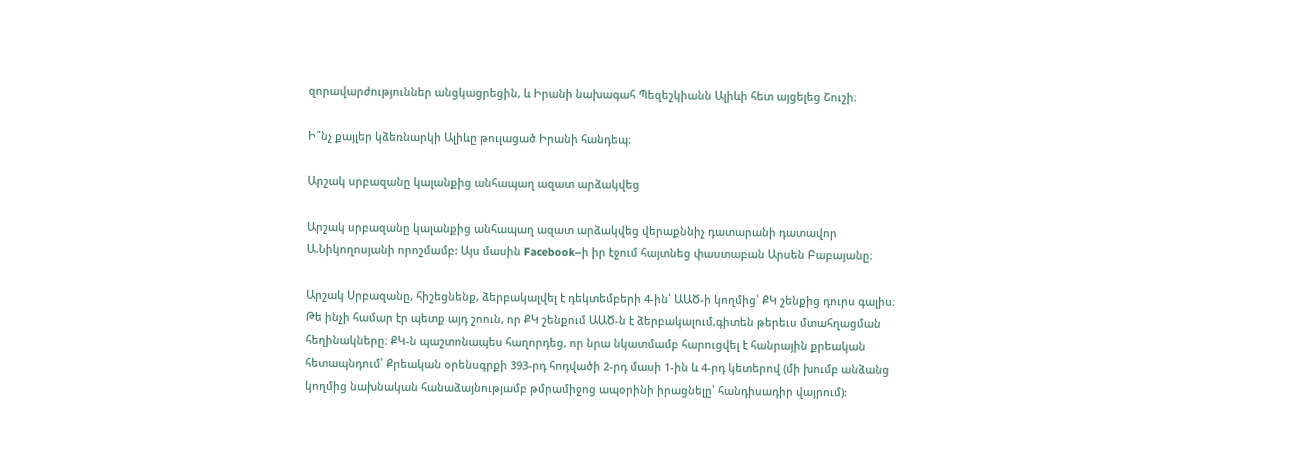զորավարժություններ անցկացրեցին, և Իրանի նախագահ Պեզեշկիանն Ալիևի հետ այցելեց Շուշի։

Ի՞նչ քայլեր կձեռնարկի Ալիևը թուլացած Իրանի հանդեպ։

Արշակ սրբազանը կալանքից անհապաղ ազատ արձակվեց

Արշակ սրբազանը կալանքից անհապաղ ազատ արձակվեց վերաքննիչ դատարանի դատավոր Ա.Նիկողոսյանի որոշմամբ: Այս մասին Facebook–ի իր էջում հայտնեց փաստաբան Արսեն Բաբայանը։

Արշակ Սրբազանը, հիշեցնենք, ձերբակալվել է դեկտեմբերի 4-ին՝ ԱԱԾ-ի կողմից՝ ՔԿ շենքից դուրս գալիս։ Թե ինչի համար էր պետք այդ շոուն, որ ՔԿ շենքում ԱԱԾ-ն է ձերբակալում,գիտեն թերեւս մտահղացման հեղինակները։ ՔԿ-ն պաշտոնապես հաղորդեց, որ նրա նկատմամբ հարուցվել է հանրային քրեական հետապնդում՝ Քրեական օրենսգրքի 393-րդ հոդվածի 2-րդ մասի 1-ին և 4-րդ կետերով (մի խումբ անձանց կողմից նախնական հանաձայնությամբ թմրամիջոց ապօրինի իրացնելը՝ հանդիսադիր վայրում):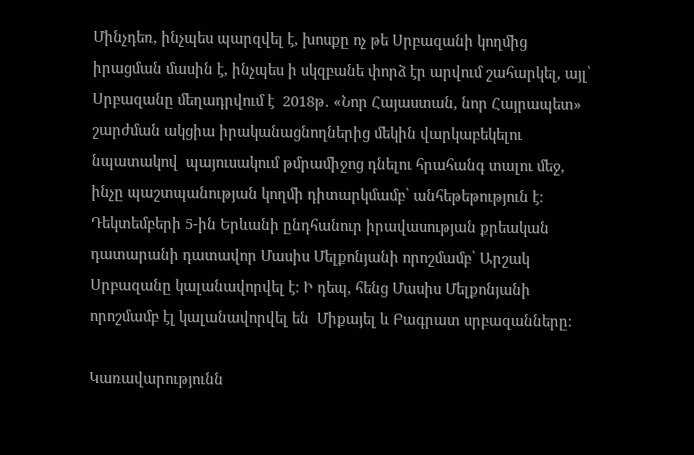Մինչդեռ, ինչպես պարզվել է, խոսքը ոչ թե Սրբազանի կողմից իրացման մասին է, ինչպես ի սկզբանե փորձ էր արվում շահարկել, այլ՝ Սրբազանը մեղադրվում է  2018թ․ «Նոր Հայաստան, նոր Հայրապետ» շարժման ակցիա իրականացնողներից մեկին վարկաբեկելու նպատակով  պայուսակում թմրամիջոց դնելու հրահանգ տալու մեջ, ինչը պաշտպանության կողմի դիտարկմամբ՝ անհեթեթություն է։ Դեկտեմբերի 5-ին Երևանի ընդհանուր իրավասության քրեական դատարանի դատավոր Մասիս Մելքոնյանի որոշմամբ՝ Արշակ Սրբազանը կալանավորվել է։ Ի դեպ, հենց Մասիս Մելքոնյանի որոշմամբ էլ կալանավորվել են  Միքայել և Բագրատ սրբազանները։

Կառավարությունն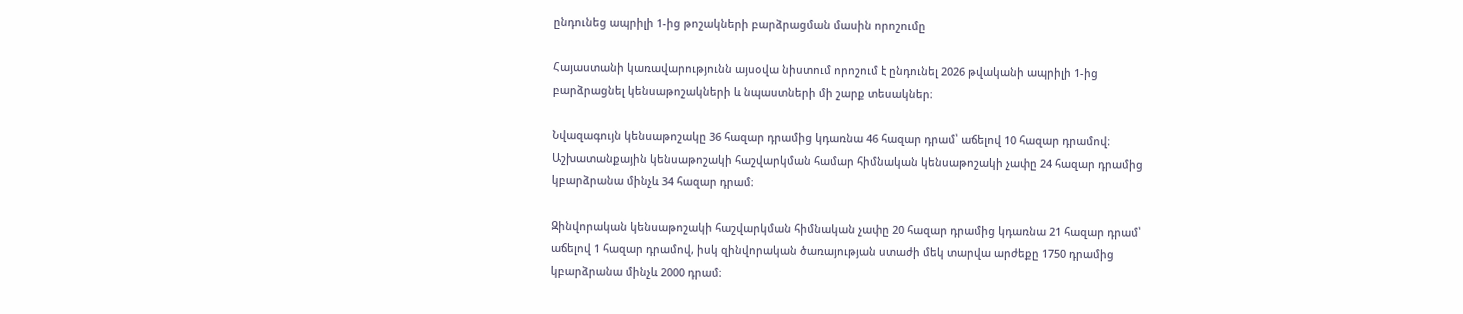ընդունեց ապրիլի 1-ից թոշակների բարձրացման մասին որոշումը

Հայաստանի կառավարությունն այսօվա նիստում որոշում է ընդունել 2026 թվականի ապրիլի 1-ից բարձրացնել կենսաթոշակների և նպաստների մի շարք տեսակներ։

Նվազագույն կենսաթոշակը 36 հազար դրամից կդառնա 46 հազար դրամ՝ աճելով 10 հազար դրամով։ Աշխատանքային կենսաթոշակի հաշվարկման համար հիմնական կենսաթոշակի չափը 24 հազար դրամից կբարձրանա մինչև 34 հազար դրամ։

Զինվորական կենսաթոշակի հաշվարկման հիմնական չափը 20 հազար դրամից կդառնա 21 հազար դրամ՝ աճելով 1 հազար դրամով, իսկ զինվորական ծառայության ստաժի մեկ տարվա արժեքը 1750 դրամից կբարձրանա մինչև 2000 դրամ։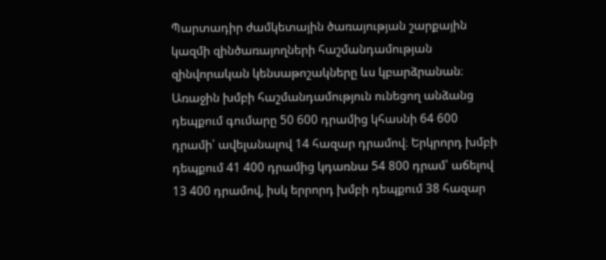Պարտադիր ժամկետային ծառայության շարքային կազմի զինծառայողների հաշմանդամության զինվորական կենսաթոշակները ևս կբարձրանան։ Առաջին խմբի հաշմանդամություն ունեցող անձանց դեպքում գումարը 50 600 դրամից կհասնի 64 600 դրամի՝ ավելանալով 14 հազար դրամով։ Երկրորդ խմբի դեպքում 41 400 դրամից կդառնա 54 800 դրամ՝ աճելով 13 400 դրամով, իսկ երրորդ խմբի դեպքում 38 հազար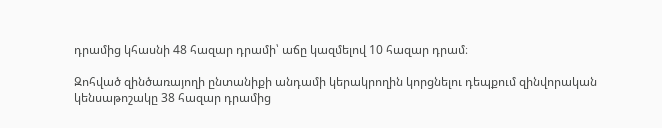դրամից կհասնի 48 հազար դրամի՝ աճը կազմելով 10 հազար դրամ։

Զոհված զինծառայողի ընտանիքի անդամի կերակրողին կորցնելու դեպքում զինվորական կենսաթոշակը 38 հազար դրամից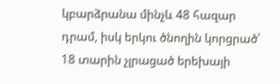կբարձրանա մինչև 48 հազար դրամ, իսկ երկու ծնողին կորցրած՝ 18 տարին չլրացած երեխայի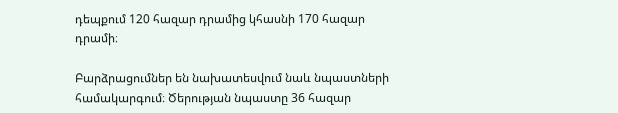դեպքում 120 հազար դրամից կհասնի 170 հազար դրամի։

Բարձրացումներ են նախատեսվում նաև նպաստների համակարգում։ Ծերության նպաստը 36 հազար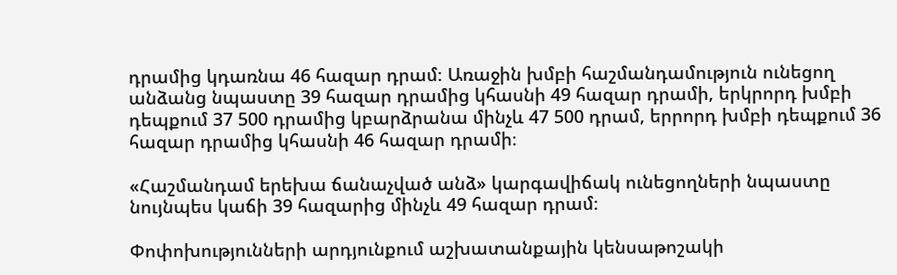դրամից կդառնա 46 հազար դրամ։ Առաջին խմբի հաշմանդամություն ունեցող անձանց նպաստը 39 հազար դրամից կհասնի 49 հազար դրամի, երկրորդ խմբի դեպքում 37 500 դրամից կբարձրանա մինչև 47 500 դրամ, երրորդ խմբի դեպքում 36 հազար դրամից կհասնի 46 հազար դրամի։

«Հաշմանդամ երեխա ճանաչված անձ» կարգավիճակ ունեցողների նպաստը նույնպես կաճի 39 հազարից մինչև 49 հազար դրամ։

Փոփոխությունների արդյունքում աշխատանքային կենսաթոշակի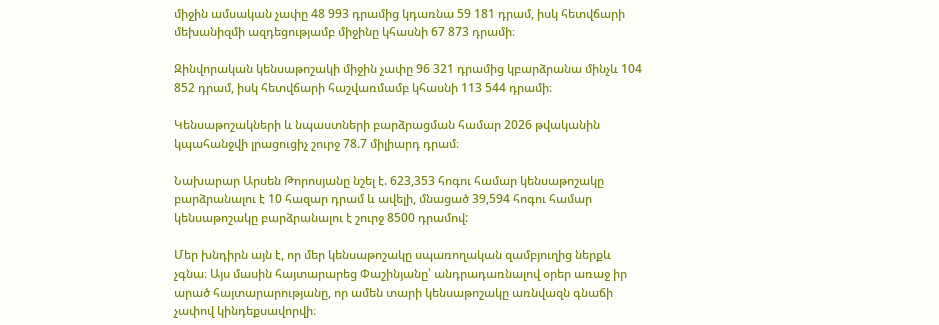միջին ամսական չափը 48 993 դրամից կդառնա 59 181 դրամ, իսկ հետվճարի մեխանիզմի ազդեցությամբ միջինը կհասնի 67 873 դրամի։

Զինվորական կենսաթոշակի միջին չափը 96 321 դրամից կբարձրանա մինչև 104 852 դրամ, իսկ հետվճարի հաշվառմամբ կհասնի 113 544 դրամի։

Կենսաթոշակների և նպաստների բարձրացման համար 2026 թվականին կպահանջվի լրացուցիչ շուրջ 78.7 միլիարդ դրամ։

Նախարար Արսեն Թորոսյանը նշել է. 623,353 հոգու համար կենսաթոշակը բարձրանալու է 10 հազար դրամ և ավելի, մնացած 39,594 հոգու համար կենսաթոշակը բարձրանալու է շուրջ 8500 դրամով:

Մեր խնդիրն այն է, որ մեր կենսաթոշակը սպառողական զամբյուղից ներքև չգնա։ Այս մասին հայտարարեց Փաշինյանը՝ անդրադառնալով օրեր առաջ իր արած հայտարարությանը, որ ամեն տարի կենսաթոշակը առնվազն գնաճի չափով կինդեքսավորվի։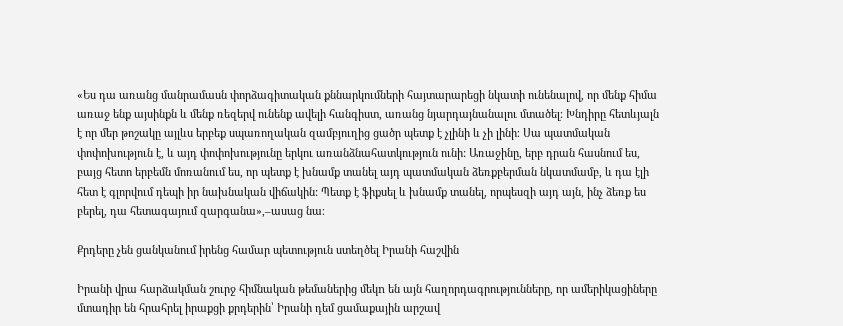«Ես դա առանց մանրամասն փորձագիտական քննարկումների հայտարարեցի նկատի ունենալով, որ մենք հիմա առաջ ենք այսինքն և մենք ռեզերվ ունենք ավելի հանգիստ, առանց նյարդայնանալու մտածել։ Խնդիրը հետևյալն է որ մեր թոշակը այլևս երբեք սպառողական զամբյուղից ցածր պետք է չլինի և չի լինի։ Սա պատմական փոփոխություն է, և այդ փոփոխությունը երկու առանձնահատկություն ունի: Առաջինը, երբ դրան հասնում ես, բայց հետո երբեմն մոռանում ես, որ պետք է խնամք տանել այդ պատմական ձեռքբերման նկատմամբ, և դա էլի հետ է գլորվում դեպի իր նախնական վիճակին: Պետք է ֆիքսել և խնամք տանել, որպեսզի այդ այն, ինչ ձեռք ես բերել, դա հետագայում զարգանա»,–ասաց նա։

Քրդերը չեն ցանկանում իրենց համար պետություն ստեղծել Իրանի հաշվին

Իրանի վրա հարձակման շուրջ հիմնական թեմաներից մեկn են այն հաղորդագրությունները, որ ամերիկացիները մտադիր են հրահրել իրաքցի քրդերին՝ Իրանի դեմ ցամաքային արշավ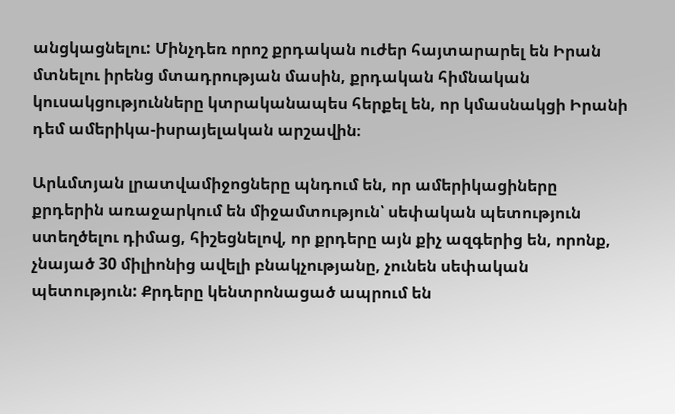անցկացնելու: Մինչդեռ որոշ քրդական ուժեր հայտարարել են Իրան մտնելու իրենց մտադրության մասին, քրդական հիմնական կուսակցությունները կտրականապես հերքել են, որ կմասնակցի Իրանի դեմ ամերիկա-իսրայելական արշավին։

Արևմտյան լրատվամիջոցները պնդում են, որ ամերիկացիները քրդերին առաջարկում են միջամտություն՝ սեփական պետություն ստեղծելու դիմաց, հիշեցնելով, որ քրդերը այն քիչ ազգերից են, որոնք, չնայած 30 միլիոնից ավելի բնակչությանը, չունեն սեփական պետություն: Քրդերը կենտրոնացած ապրում են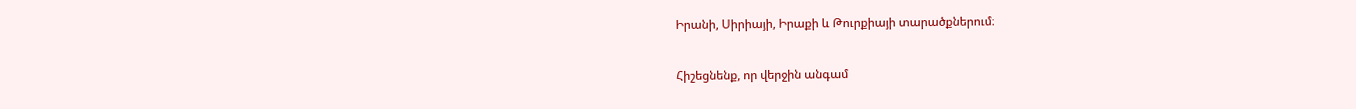Իրանի, Սիրիայի, Իրաքի և Թուրքիայի տարածքներում։

Հիշեցնենք, որ վերջին անգամ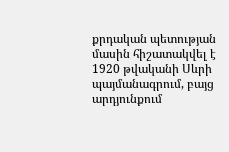քրդական պետության մասին հիշատակվել է 1920 թվականի Սևրի պայմանագրում, բայց արդյունքում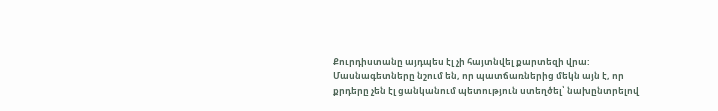Քուրդիստանը այդպես էլ չի հայտնվել քարտեզի վրա: Մասնագետները նշում են, որ պատճառներից մեկն այն է, որ քրդերը չեն էլ ցանկանում պետություն ստեղծել՝ նախընտրելով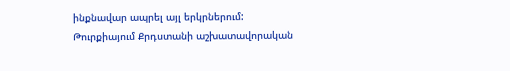ինքնավար ապրել այլ երկրներում: Թուրքիայում Քրդստանի աշխատավորական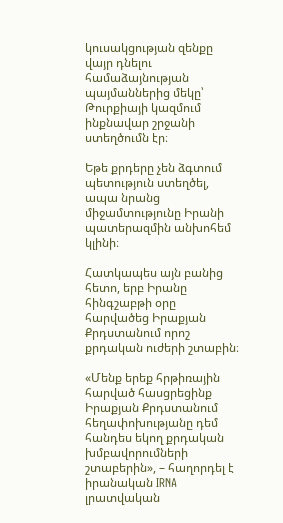կուսակցության զենքը վայր դնելու համաձայնության պայմաններից մեկը՝ Թուրքիայի կազմում ինքնավար շրջանի ստեղծումն էր։

Եթե քրդերը չեն ձգտում պետություն ստեղծել, ապա նրանց միջամտությունը Իրանի պատերազմին անխոհեմ կլինի։

Հատկապես այն բանից հետո, երբ Իրանը հինգշաբթի օրը հարվածեց Իրաքյան Քրդստանում որոշ քրդական ուժերի շտաբին։

«Մենք երեք հրթիռային հարված հասցրեցինք Իրաքյան Քրդստանում հեղափոխությանը դեմ հանդես եկող քրդական խմբավորումների շտաբերին», – հաղորդել է իրանական IRNA լրատվական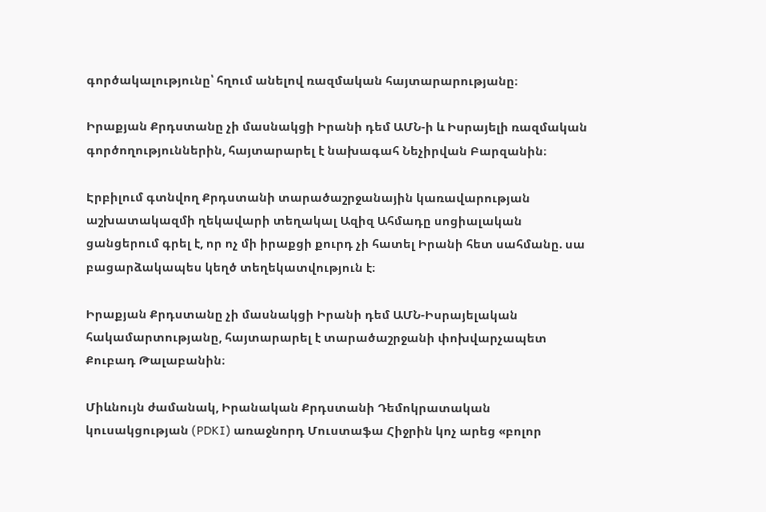գործակալությունը՝ հղում անելով ռազմական հայտարարությանը։

Իրաքյան Քրդստանը չի մասնակցի Իրանի դեմ ԱՄՆ-ի և Իսրայելի ռազմական գործողություններին, հայտարարել է նախագահ Նեչիրվան Բարզանին։

Էրբիլում գտնվող Քրդստանի տարածաշրջանային կառավարության աշխատակազմի ղեկավարի տեղակալ Ազիզ Ահմադը սոցիալական ցանցերում գրել է, որ ոչ մի իրաքցի քուրդ չի հատել Իրանի հետ սահմանը. սա բացարձակապես կեղծ տեղեկատվություն է։

Իրաքյան Քրդստանը չի մասնակցի Իրանի դեմ ԱՄՆ-Իսրայելական հակամարտությանը, հայտարարել է տարածաշրջանի փոխվարչապետ Քուբադ Թալաբանին։

Միևնույն ժամանակ, Իրանական Քրդստանի Դեմոկրատական կուսակցության (PDKI) առաջնորդ Մուստաֆա Հիջրին կոչ արեց «բոլոր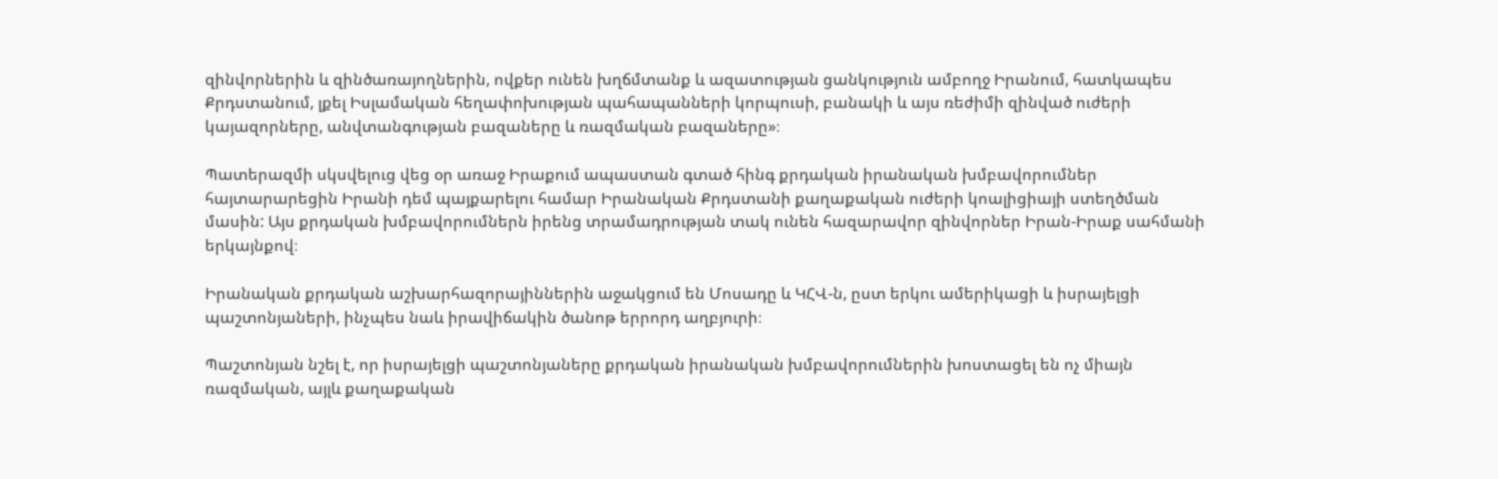զինվորներին և զինծառայողներին, ովքեր ունեն խղճմտանք և ազատության ցանկություն ամբողջ Իրանում, հատկապես Քրդստանում, լքել Իսլամական հեղափոխության պահապանների կորպուսի, բանակի և այս ռեժիմի զինված ուժերի կայազորները, անվտանգության բազաները և ռազմական բազաները»։

Պատերազմի սկսվելուց վեց օր առաջ Իրաքում ապաստան գտած հինգ քրդական իրանական խմբավորումներ հայտարարեցին Իրանի դեմ պայքարելու համար Իրանական Քրդստանի քաղաքական ուժերի կոալիցիայի ստեղծման մասին: Այս քրդական խմբավորումներն իրենց տրամադրության տակ ունեն հազարավոր զինվորներ Իրան-Իրաք սահմանի երկայնքով։

Իրանական քրդական աշխարհազորայիններին աջակցում են Մոսադը և ԿՀՎ-ն, ըստ երկու ամերիկացի և իսրայելցի պաշտոնյաների, ինչպես նաև իրավիճակին ծանոթ երրորդ աղբյուրի։

Պաշտոնյան նշել է, որ իսրայելցի պաշտոնյաները քրդական իրանական խմբավորումներին խոստացել են ոչ միայն ռազմական, այլև քաղաքական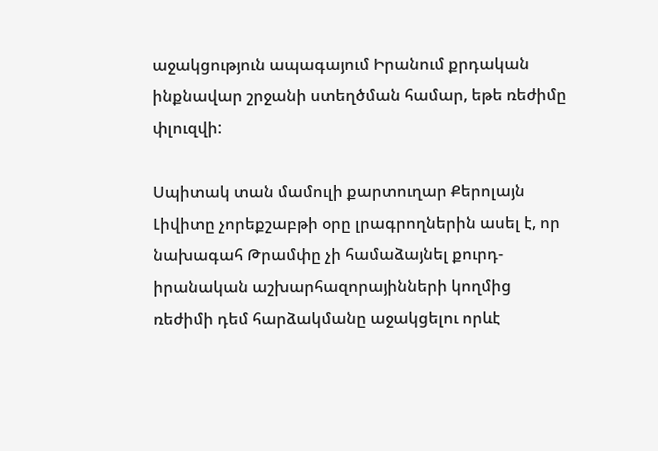աջակցություն ապագայում Իրանում քրդական ինքնավար շրջանի ստեղծման համար, եթե ռեժիմը փլուզվի:

Սպիտակ տան մամուլի քարտուղար Քերոլայն Լիվիտը չորեքշաբթի օրը լրագրողներին ասել է, որ նախագահ Թրամփը չի համաձայնել քուրդ-իրանական աշխարհազորայինների կողմից ռեժիմի դեմ հարձակմանը աջակցելու որևէ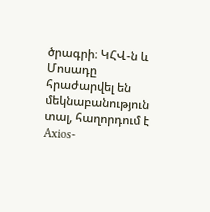ծրագրի։ ԿՀՎ-ն և Մոսադը հրաժարվել են մեկնաբանություն տալ, հաղորդում է Axios-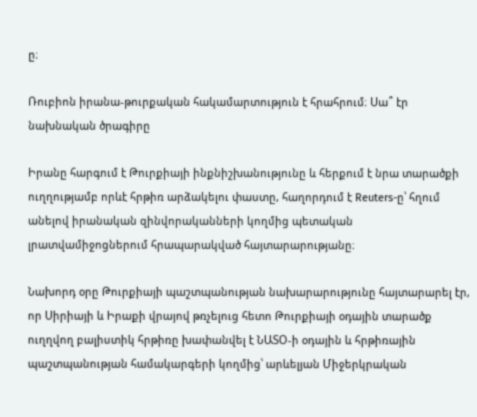ը։

Ռուբիոն իրանա-թուրքական հակամարտություն է հրահրում։ Սա՞ էր նախնական ծրագիրը

Իրանը հարգում է Թուրքիայի ինքնիշխանությունը և հերքում է նրա տարածքի ուղղությամբ որևէ հրթիռ արձակելու փաստը, հաղորդում է Reuters-ը՝ հղում անելով իրանական զինվորականների կողմից պետական լրատվամիջոցներում հրապարակված հայտարարությանը։

Նախորդ օրը Թուրքիայի պաշտպանության նախարարությունը հայտարարել էր, որ Սիրիայի և Իրաքի վրայով թռչելուց հետո Թուրքիայի օդային տարածք ուղղվող բալիստիկ հրթիռը խափանվել է ՆԱՏՕ-ի օդային և հրթիռային պաշտպանության համակարգերի կողմից՝ արևելյան Միջերկրական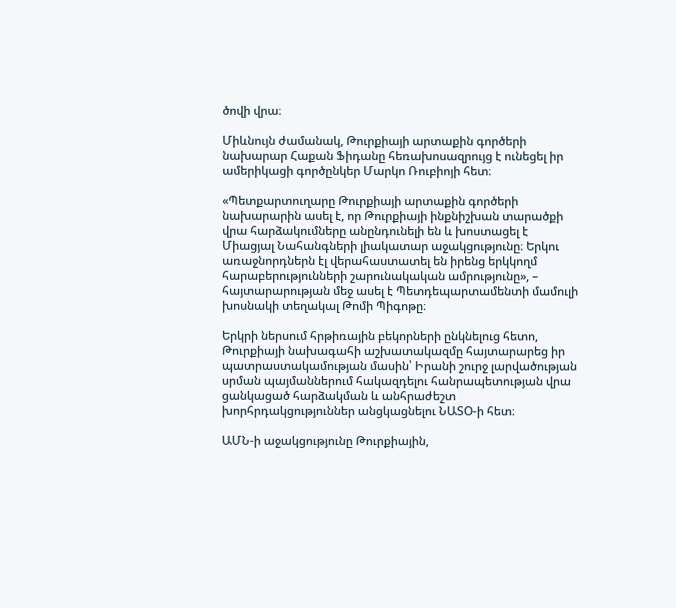ծովի վրա։

Միևնույն ժամանակ, Թուրքիայի արտաքին գործերի նախարար Հաքան Ֆիդանը հեռախոսազրույց է ունեցել իր ամերիկացի գործընկեր Մարկո Ռուբիոյի հետ։

«Պետքարտուղարը Թուրքիայի արտաքին գործերի նախարարին ասել է, որ Թուրքիայի ինքնիշխան տարածքի վրա հարձակումները անընդունելի են և խոստացել է Միացյալ Նահանգների լիակատար աջակցությունը։ Երկու առաջնորդներն էլ վերահաստատել են իրենց երկկողմ հարաբերությունների շարունակական ամրությունը», – հայտարարության մեջ ասել է Պետդեպարտամենտի մամուլի խոսնակի տեղակալ Թոմի Պիգոթը։

Երկրի ներսում հրթիռային բեկորների ընկնելուց հետո, Թուրքիայի նախագահի աշխատակազմը հայտարարեց իր պատրաստակամության մասին՝ Իրանի շուրջ լարվածության սրման պայմաններում հակազդելու հանրապետության վրա ցանկացած հարձակման և անհրաժեշտ խորհրդակցություններ անցկացնելու ՆԱՏՕ-ի հետ։

ԱՄՆ-ի աջակցությունը Թուրքիային,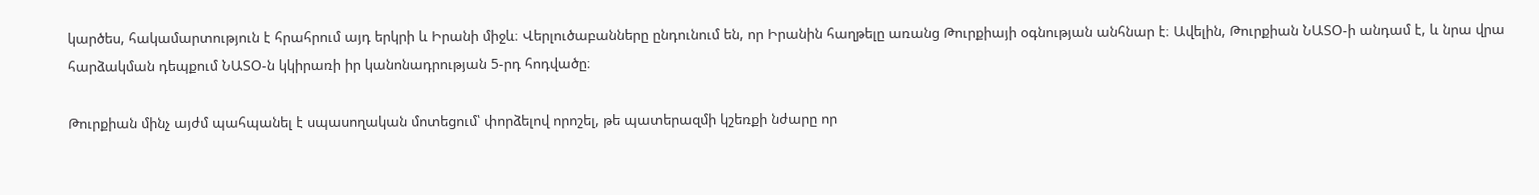կարծես, հակամարտություն է հրահրում այդ երկրի և Իրանի միջև։ Վերլուծաբանները ընդունում են, որ Իրանին հաղթելը առանց Թուրքիայի օգնության անհնար է։ Ավելին, Թուրքիան ՆԱՏՕ-ի անդամ է, և նրա վրա հարձակման դեպքում ՆԱՏՕ-ն կկիրառի իր կանոնադրության 5-րդ հոդվածը։

Թուրքիան մինչ այժմ պահպանել է սպասողական մոտեցում՝ փորձելով որոշել, թե պատերազմի կշեռքի նժարը որ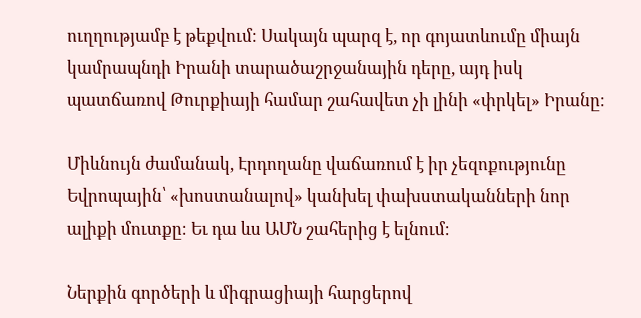ուղղությամբ է թեքվում։ Սակայն պարզ է, որ գոյատևումը միայն կամրապնդի Իրանի տարածաշրջանային դերը, այդ իսկ պատճառով Թուրքիայի համար շահավետ չի լինի «փրկել» Իրանը։

Միևնույն ժամանակ, Էրդողանը վաճառում է իր չեզոքությունը Եվրոպային՝ «խոստանալով» կանխել փախստականների նոր ալիքի մուտքը։ Եւ դա ևս ԱՄՆ շահերից է ելնում։

Ներքին գործերի և միգրացիայի հարցերով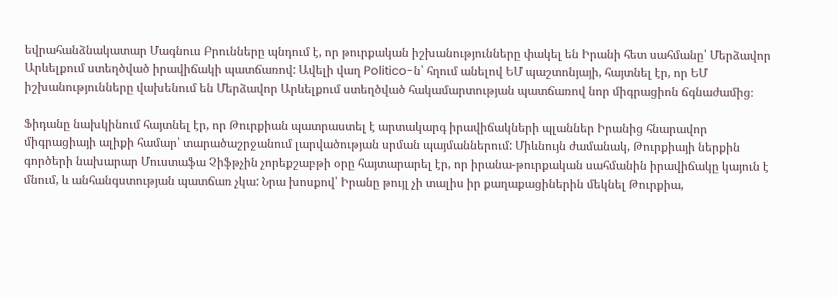եվրահանձնակատար Մագնուս Բրունները պնդում է, որ թուրքական իշխանությունները փակել են Իրանի հետ սահմանը՝ Մերձավոր Արևելքում ստեղծված իրավիճակի պատճառով: Ավելի վաղ Politico-ն՝ հղում անելով ԵՄ պաշտոնյայի, հայտնել էր, որ ԵՄ իշխանությունները վախենում են Մերձավոր Արևելքում ստեղծված հակամարտության պատճառով նոր միգրացիոն ճգնաժամից։

Ֆիդանը նախկինում հայտնել էր, որ Թուրքիան պատրաստել է արտակարգ իրավիճակների պլաններ Իրանից հնարավոր միգրացիայի ալիքի համար՝ տարածաշրջանում լարվածության սրման պայմաններում: Միևնույն ժամանակ, Թուրքիայի ներքին գործերի նախարար Մուստաֆա Չիֆթչին չորեքշաբթի օրը հայտարարել էր, որ իրանա-թուրքական սահմանին իրավիճակը կայուն է մնում, և անհանգստության պատճառ չկա: Նրա խոսքով՝ Իրանը թույլ չի տալիս իր քաղաքացիներին մեկնել Թուրքիա,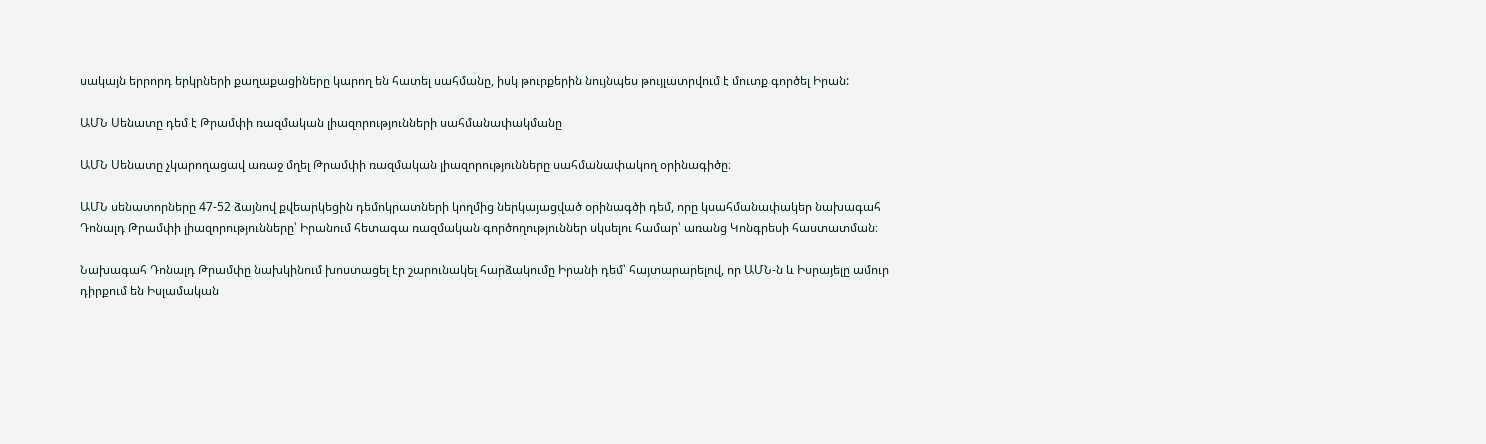սակայն երրորդ երկրների քաղաքացիները կարող են հատել սահմանը, իսկ թուրքերին նույնպես թույլատրվում է մուտք գործել Իրան:

ԱՄՆ Սենատը դեմ է Թրամփի ռազմական լիազորությունների սահմանափակմանը

ԱՄՆ Սենատը չկարողացավ առաջ մղել Թրամփի ռազմական լիազորությունները սահմանափակող օրինագիծը։

ԱՄՆ սենատորները 47-52 ձայնով քվեարկեցին դեմոկրատների կողմից ներկայացված օրինագծի դեմ, որը կսահմանափակեր նախագահ Դոնալդ Թրամփի լիազորությունները՝ Իրանում հետագա ռազմական գործողություններ սկսելու համար՝ առանց Կոնգրեսի հաստատման։

Նախագահ Դոնալդ Թրամփը նախկինում խոստացել էր շարունակել հարձակումը Իրանի դեմ՝ հայտարարելով, որ ԱՄՆ-ն և Իսրայելը ամուր դիրքում են Իսլամական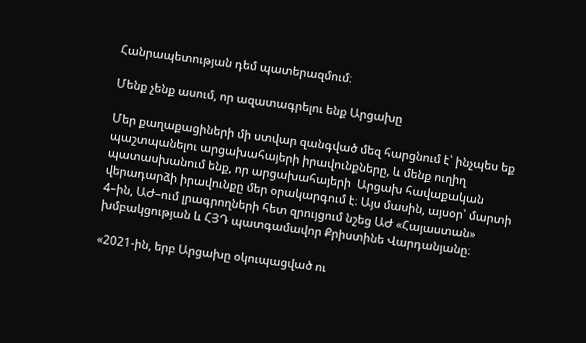Հանրապետության դեմ պատերազմում։

Մենք չենք ասում, որ ազատագրելու ենք Արցախը

Մեր քաղաքացիների մի ստվար զանգված մեզ հարցնում է՝ ինչպես եք պաշտպանելու արցախահայերի իրավունքները, և մենք ուղիղ պատասխանում ենք, որ արցախահայերի  Արցախ հավաքական վերադարձի իրավունքը մեր օրակարգում է։ Այս մասին, այսօր՝ մարտի 4–ին, ԱԺ–ում լրագրողների հետ զրույցում նշեց ԱԺ «Հայաստան» խմբակցության և ՀՅԴ պատգամավոր Քրիստինե Վարդանյանը։

«2021-ին, երբ Արցախը օկուպացված ու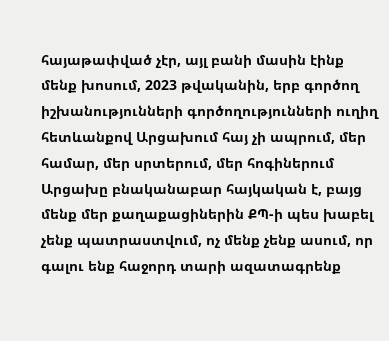հայաթափված չէր, այլ բանի մասին էինք մենք խոսում, 2023 թվականին, երբ գործող իշխանությունների գործողությունների ուղիղ հետևանքով Արցախում հայ չի ապրում, մեր համար, մեր սրտերում, մեր հոգիներում Արցախը բնականաբար հայկական է, բայց մենք մեր քաղաքացիներին ՔՊ-ի պես խաբել չենք պատրաստվում, ոչ մենք չենք ասում, որ գալու ենք հաջորդ տարի ազատագրենք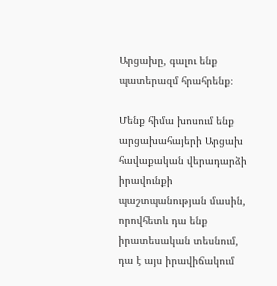Արցախը, գալու ենք պատերազմ հրահրենք։

Մենք հիմա խոսում ենք արցախահայերի Արցախ հավաքական վերադարձի իրավունքի պաշտպանության մասին, որովհետև դա ենք իրատեսական տեսնում, դա է այս իրավիճակում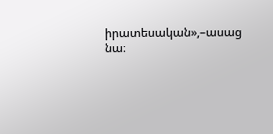իրատեսական»,–ասաց նա։